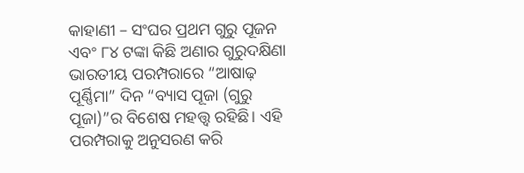କାହାଣୀ – ସଂଘର ପ୍ରଥମ ଗୁରୁ ପୂଜନ ଏବଂ ୮୪ ଟଙ୍କା କିଛି ଅଣାର ଗୁରୁଦକ୍ଷିଣା
ଭାରତୀୟ ପରମ୍ପରାରେ “ଆଷାଢ଼ ପୂର୍ଣ୍ଣିମା” ଦିନ “ବ୍ୟାସ ପୂଜା (ଗୁରୁ ପୂଜା)”ର ବିଶେଷ ମହତ୍ତ୍ୱ ରହିଛି। ଏହି ପରମ୍ପରାକୁ ଅନୁସରଣ କରି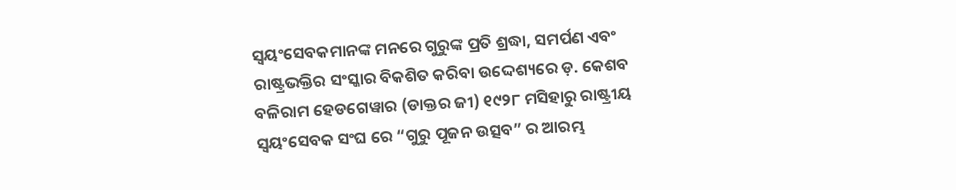ସ୍ୱୟଂସେବକମାନଙ୍କ ମନରେ ଗୁରୁଙ୍କ ପ୍ରତି ଶ୍ରଦ୍ଧା, ସମର୍ପଣ ଏବଂ ରାଷ୍ଟ୍ରଭକ୍ତିର ସଂସ୍କାର ବିକଶିତ କରିବା ଉଦ୍ଦେଶ୍ୟରେ ଡ଼. କେଶବ ବଳିରାମ ହେଡଗେୱାର (ଡାକ୍ତର ଜୀ) ୧୯୨୮ ମସିହାରୁ ରାଷ୍ଟ୍ରୀୟ ସ୍ୱୟଂସେବକ ସଂଘ ରେ “ଗୁରୁ ପୂଜନ ଉତ୍ସବ” ର ଆରମ୍ଭ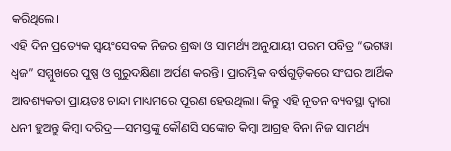କରିଥିଲେ।
ଏହି ଦିନ ପ୍ରତ୍ୟେକ ସ୍ୱୟଂସେବକ ନିଜର ଶ୍ରଦ୍ଧା ଓ ସାମର୍ଥ୍ୟ ଅନୁଯାୟୀ ପରମ ପବିତ୍ର “ଭଗୱା ଧ୍ୱଜ” ସମ୍ମୁଖରେ ପୁଷ୍ପ ଓ ଗୁରୁଦକ୍ଷିଣା ଅର୍ପଣ କରନ୍ତି। ପ୍ରାରମ୍ଭିକ ବର୍ଷଗୁଡ଼ିକରେ ସଂଘର ଆର୍ଥିକ ଆବଶ୍ୟକତା ପ୍ରାୟତଃ ଚାନ୍ଦା ମାଧ୍ୟମରେ ପୂରଣ ହେଉଥିଲା। କିନ୍ତୁ ଏହି ନୂତନ ବ୍ୟବସ୍ଥା ଦ୍ୱାରା ଧନୀ ହୁଅନ୍ତୁ କିମ୍ବା ଦରିଦ୍ର—ସମସ୍ତଙ୍କୁ କୌଣସି ସଙ୍କୋଚ କିମ୍ବା ଆଗ୍ରହ ବିନା ନିଜ ସାମର୍ଥ୍ୟ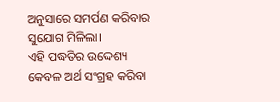ଅନୁସାରେ ସମର୍ପଣ କରିବାର ସୁଯୋଗ ମିଳିଲା।
ଏହି ପଦ୍ଧତିର ଉଦ୍ଦେଶ୍ୟ କେବଳ ଅର୍ଥ ସଂଗ୍ରହ କରିବା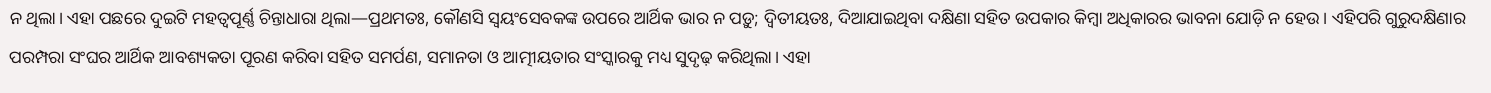ନ ଥିଲା। ଏହା ପଛରେ ଦୁଇଟି ମହତ୍ୱପୂର୍ଣ୍ଣ ଚିନ୍ତାଧାରା ଥିଲା—ପ୍ରଥମତଃ, କୌଣସି ସ୍ୱୟଂସେବକଙ୍କ ଉପରେ ଆର୍ଥିକ ଭାର ନ ପଡ଼ୁ; ଦ୍ୱିତୀୟତଃ, ଦିଆଯାଇଥିବା ଦକ୍ଷିଣା ସହିତ ଉପକାର କିମ୍ବା ଅଧିକାରର ଭାବନା ଯୋଡ଼ି ନ ହେଉ। ଏହିପରି ଗୁରୁଦକ୍ଷିଣାର ପରମ୍ପରା ସଂଘର ଆର୍ଥିକ ଆବଶ୍ୟକତା ପୂରଣ କରିବା ସହିତ ସମର୍ପଣ, ସମାନତା ଓ ଆତ୍ମୀୟତାର ସଂସ୍କାରକୁ ମଧ୍ୟ ସୁଦୃଢ଼ କରିଥିଲା। ଏହା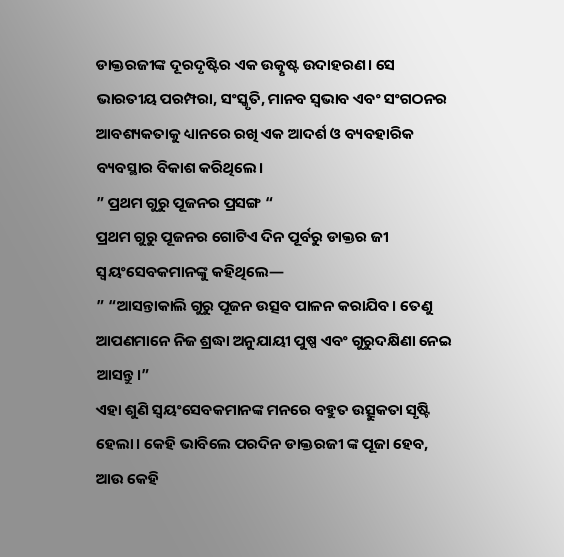ଡାକ୍ତରଜୀଙ୍କ ଦୂରଦୃଷ୍ଟିର ଏକ ଉତ୍କୃଷ୍ଟ ଉଦାହରଣ। ସେ ଭାରତୀୟ ପରମ୍ପରା, ସଂସ୍କୃତି, ମାନବ ସ୍ୱଭାବ ଏବଂ ସଂଗଠନର ଆବଶ୍ୟକତାକୁ ଧ୍ୟାନରେ ରଖି ଏକ ଆଦର୍ଶ ଓ ବ୍ୟବହାରିକ ବ୍ୟବସ୍ଥାର ବିକାଶ କରିଥିଲେ।
” ପ୍ରଥମ ଗୁରୁ ପୂଜନର ପ୍ରସଙ୍ଗ “
ପ୍ରଥମ ଗୁରୁ ପୂଜନର ଗୋଟିଏ ଦିନ ପୂର୍ବରୁ ଡାକ୍ତର ଜୀ ସ୍ୱୟଂସେବକମାନଙ୍କୁ କହିଥିଲେ—
” “ଆସନ୍ତାକାଲି ଗୁରୁ ପୂଜନ ଉତ୍ସବ ପାଳନ କରାଯିବ। ତେଣୁ ଆପଣମାନେ ନିଜ ଶ୍ରଦ୍ଧା ଅନୁଯାୟୀ ପୁଷ୍ପ ଏବଂ ଗୁରୁଦକ୍ଷିଣା ନେଇ ଆସନ୍ତୁ।”
ଏହା ଶୁଣି ସ୍ୱୟଂସେବକମାନଙ୍କ ମନରେ ବହୁତ ଉତ୍ସୁକତା ସୃଷ୍ଟି ହେଲା। କେହି ଭାବିଲେ ପରଦିନ ଡାକ୍ତରଜୀ ଙ୍କ ପୂଜା ହେବ, ଆଉ କେହି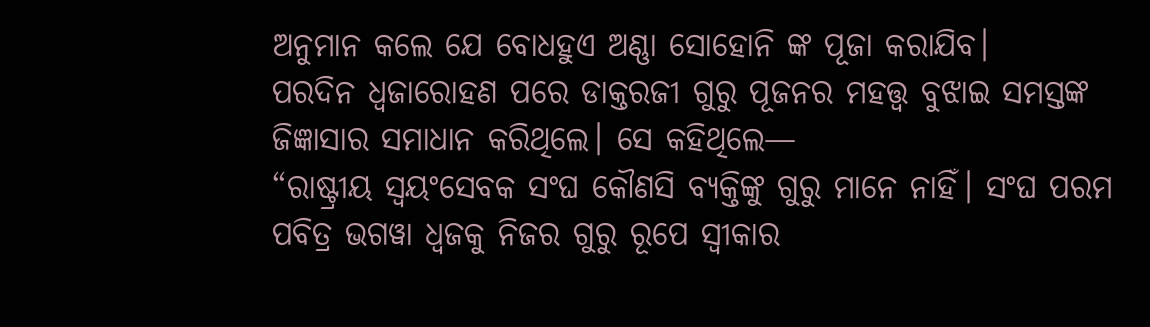ଅନୁମାନ କଲେ ଯେ ବୋଧହୁଏ ଅଣ୍ଣା ସୋହୋନି ଙ୍କ ପୂଜା କରାଯିବ।
ପରଦିନ ଧ୍ୱଜାରୋହଣ ପରେ ଡାକ୍ତରଜୀ ଗୁରୁ ପୂଜନର ମହତ୍ତ୍ୱ ବୁଝାଇ ସମସ୍ତଙ୍କ ଜିଜ୍ଞାସାର ସମାଧାନ କରିଥିଲେ। ସେ କହିଥିଲେ—
“ରାଷ୍ଟ୍ରୀୟ ସ୍ୱୟଂସେବକ ସଂଘ କୌଣସି ବ୍ୟକ୍ତିଙ୍କୁ ଗୁରୁ ମାନେ ନାହିଁ। ସଂଘ ପରମ ପବିତ୍ର ଭଗୱା ଧ୍ୱଜକୁ ନିଜର ଗୁରୁ ରୂପେ ସ୍ୱୀକାର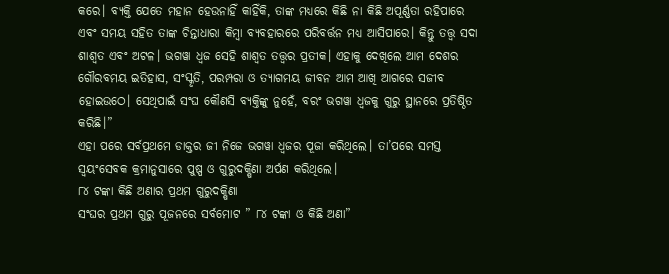କରେ। ବ୍ୟକ୍ତି ଯେତେ ମହାନ ହେଉନାହିଁ କାହିଁକି, ତାଙ୍କ ମଧ୍ୟରେ କିଛି ନା କିଛି ଅପୂର୍ଣ୍ଣତା ରହିପାରେ ଏବଂ ସମୟ ସହିତ ତାଙ୍କ ଚିନ୍ତାଧାରା କିମ୍ବା ବ୍ୟବହାରରେ ପରିବର୍ତ୍ତନ ମଧ୍ୟ ଆସିପାରେ। କିନ୍ତୁ ତତ୍ତ୍ୱ ସଦା ଶାଶ୍ୱତ ଏବଂ ଅଟଳ। ଭଗୱା ଧ୍ୱଜ ସେହି ଶାଶ୍ୱତ ତତ୍ତ୍ୱର ପ୍ରତୀକ। ଏହାକୁ ଦେଖିଲେ ଆମ ଦେଶର ଗୌରବମୟ ଇତିହାସ, ସଂସ୍କୃତି, ପରମ୍ପରା ଓ ତ୍ୟାଗମୟ ଜୀବନ ଆମ ଆଖି ଆଗରେ ସଜୀବ ହୋଇଉଠେ। ସେଥିପାଇଁ ସଂଘ କୌଣସି ବ୍ୟକ୍ତିଙ୍କୁ ନୁହେଁ, ବରଂ ଭଗୱା ଧ୍ୱଜକୁ ଗୁରୁ ସ୍ଥାନରେ ପ୍ରତିଷ୍ଠିତ କରିଛି।”
ଏହା ପରେ ସର୍ବପ୍ରଥମେ ଡାକ୍ତର ଜୀ ନିଜେ ଭଗୱା ଧ୍ୱଜର ପୂଜା କରିଥିଲେ। ତା’ପରେ ସମସ୍ତ ସ୍ୱୟଂସେବକ କ୍ରମାନୁସାରେ ପୁଷ୍ପ ଓ ଗୁରୁଦକ୍ଷିଣା ଅର୍ପଣ କରିଥିଲେ।
୮୪ ଟଙ୍କା କିଛି ଅଣାର ପ୍ରଥମ ଗୁରୁଦକ୍ଷିଣା
ସଂଘର ପ୍ରଥମ ଗୁରୁ ପୂଜନରେ ସର୍ବମୋଟ ” ୮୪ ଟଙ୍କା ଓ କିଛି ଅଣା”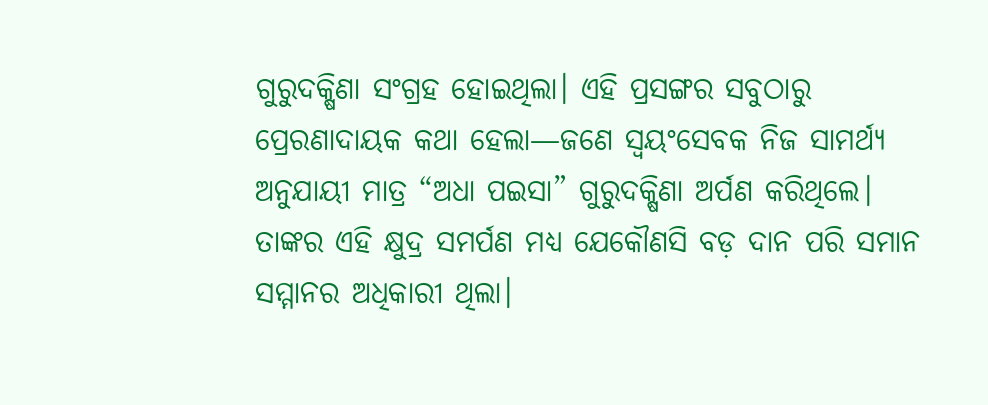ଗୁରୁଦକ୍ଷିଣା ସଂଗ୍ରହ ହୋଇଥିଲା। ଏହି ପ୍ରସଙ୍ଗର ସବୁଠାରୁ ପ୍ରେରଣାଦାୟକ କଥା ହେଲା—ଜଣେ ସ୍ୱୟଂସେବକ ନିଜ ସାମର୍ଥ୍ୟ ଅନୁଯାୟୀ ମାତ୍ର “ଅଧା ପଇସା” ଗୁରୁଦକ୍ଷିଣା ଅର୍ପଣ କରିଥିଲେ। ତାଙ୍କର ଏହି କ୍ଷୁଦ୍ର ସମର୍ପଣ ମଧ୍ୟ ଯେକୌଣସି ବଡ଼ ଦାନ ପରି ସମାନ ସମ୍ମାନର ଅଧିକାରୀ ଥିଲା।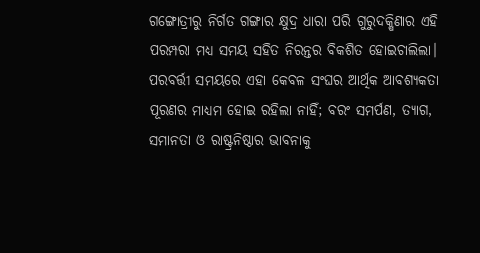ଗଙ୍ଗୋତ୍ରୀରୁ ନିର୍ଗତ ଗଙ୍ଗାର କ୍ଷୁଦ୍ର ଧାରା ପରି ଗୁରୁଦକ୍ଷିଣାର ଏହି ପରମ୍ପରା ମଧ୍ୟ ସମୟ ସହିତ ନିରନ୍ତର ବିକଶିତ ହୋଇଚାଲିଲା। ପରବର୍ତ୍ତୀ ସମୟରେ ଏହା କେବଳ ସଂଘର ଆର୍ଥିକ ଆବଶ୍ୟକତା ପୂରଣର ମାଧ୍ୟମ ହୋଇ ରହିଲା ନାହିଁ; ବରଂ ସମର୍ପଣ, ତ୍ୟାଗ, ସମାନତା ଓ ରାଷ୍ଟ୍ରନିଷ୍ଠାର ଭାବନାକୁ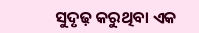ସୁଦୃଢ଼ କରୁଥିବା ଏକ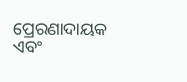ପ୍ରେରଣାଦାୟକ ଏବଂ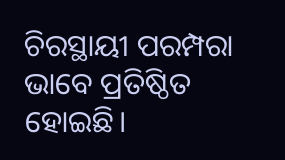ଚିରସ୍ଥାୟୀ ପରମ୍ପରା ଭାବେ ପ୍ରତିଷ୍ଠିତ ହୋଇଛି।